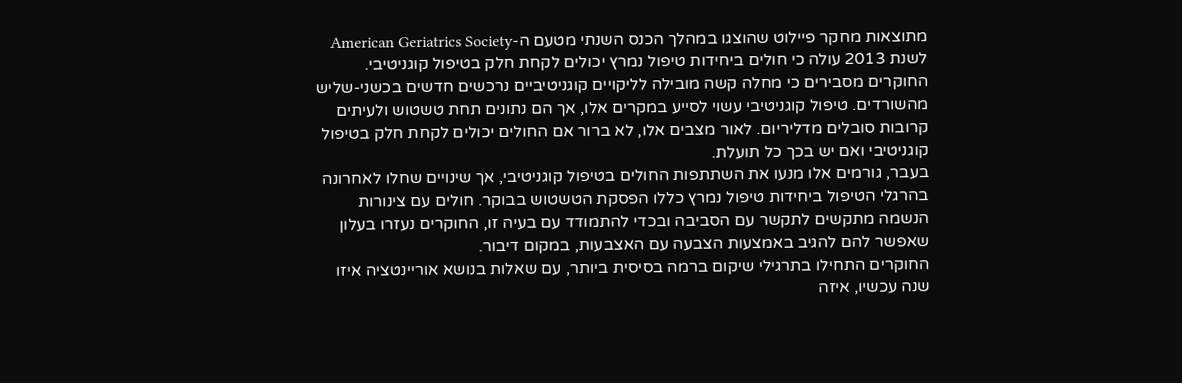מתוצאות מחקר פיילוט שהוצגו במהלך הכנס השנתי מטעם ה-American Geriatrics Society לשנת 2013 עולה כי חולים ביחידות טיפול נמרץ יכולים לקחת חלק בטיפול קוגניטיבי.
החוקרים מסבירים כי מחלה קשה מובילה לליקויים קוגניטיביים נרכשים חדשים בכשני-שליש מהשורדים. טיפול קוגניטיבי עשוי לסייע במקרים אלו, אך הם נתונים תחת טשטוש ולעיתים קרובות סובלים מדליריום. לאור מצבים אלו, לא ברור אם החולים יכולים לקחת חלק בטיפול קוגניטיבי ואם יש בכך כל תועלת.
בעבר, גורמים אלו מנעו את השתתפות החולים בטיפול קוגניטיבי, אך שינויים שחלו לאחרונה בהרגלי הטיפול ביחידות טיפול נמרץ כללו הפסקת הטשטוש בבוקר. חולים עם צינורות הנשמה מתקשים לתקשר עם הסביבה ובכדי להתמודד עם בעיה זו, החוקרים נעזרו בעלון שאפשר להם להגיב באמצעות הצבעה עם האצבעות, במקום דיבור.
החוקרים התחילו בתרגילי שיקום ברמה בסיסית ביותר, עם שאלות בנושא אוריינטציה איזו שנה עכשיו, איזה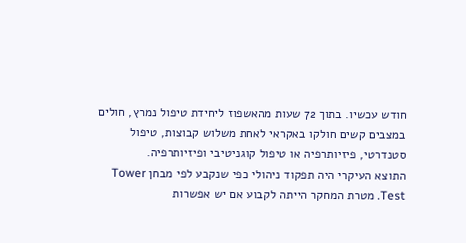חודש עכשיו. בתוך 72 שעות מהאשפוז ליחידת טיפול נמרץ, חולים במצבים קשים חולקו באקראי לאחת משלוש קבוצות, טיפול סטנדרטי, פיזיותרפיה או טיפול קוגניטיבי ופיזיותרפיה.
התוצא העיקרי היה תפקוד ניהולי כפי שנקבע לפי מבחן Tower Test. מטרת המחקר הייתה לקבוע אם יש אפשרות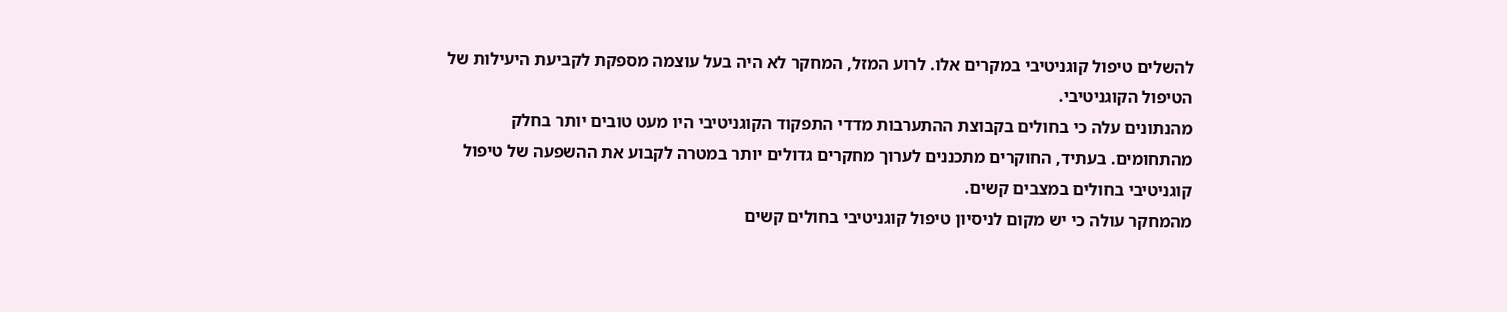להשלים טיפול קוגניטיבי במקרים אלו. לרוע המזל, המחקר לא היה בעל עוצמה מספקת לקביעת היעילות של הטיפול הקוגניטיבי.
מהנתונים עלה כי בחולים בקבוצת ההתערבות מדדי התפקוד הקוגניטיבי היו מעט טובים יותר בחלק מהתחומים. בעתיד, החוקרים מתכננים לערוך מחקרים גדולים יותר במטרה לקבוע את ההשפעה של טיפול קוגניטיבי בחולים במצבים קשים.
מהמחקר עולה כי יש מקום לניסיון טיפול קוגניטיבי בחולים קשים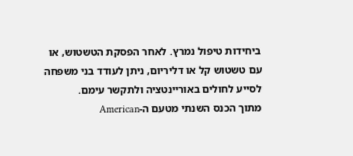ביחידות טיפול נמרץ. לאחר הפסקת הטשטוש, או עם טשטוש קל או דליריום, ניתן לעודד בני משפחה לסייע לחולים באוריינטציה ולתקשר עימם.
מתוך הכנס השנתי מטעם ה-American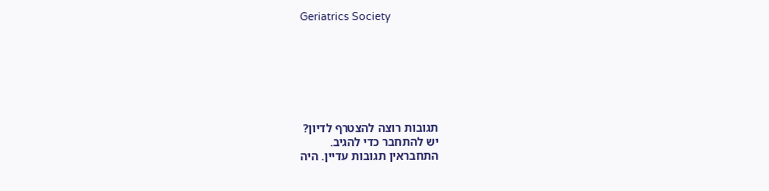Geriatrics Society







תגובות רוצה להצטרף לדיון?
יש להתחבר כדי להגיב.
התחבראין תגובות עדיין. היה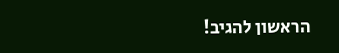הראשון להגיב!